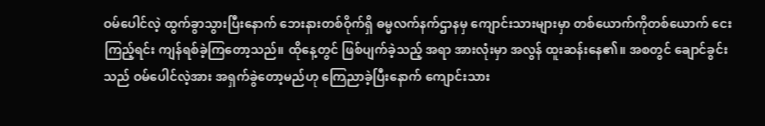ဝမ်ပေါင်လဲ့ ထွက်ခွာသွားပြီးနောက် ဘေးနားတစ်ဝိုက်ရှိ ဓမ္မလက်နက်ဌာနမှ ကျောင်းသားများမှာ တစ်ယောက်ကိုတစ်ယောက် ငေးကြည့်ရင်း ကျန်ရစ်ခဲ့ကြတော့သည်။ ထိုနေ့တွင် ဖြစ်ပျက်ခဲ့သည့် အရာ အားလုံးမှာ အလွန် ထူးဆန်းနေ၏။ အစတွင် ချောင်ခွင်းသည် ဝမ်ပေါင်လဲ့အား အရှက်ခွဲတော့မည်ဟု ကြေညာခဲ့ပြီးနောက် ကျောင်းသား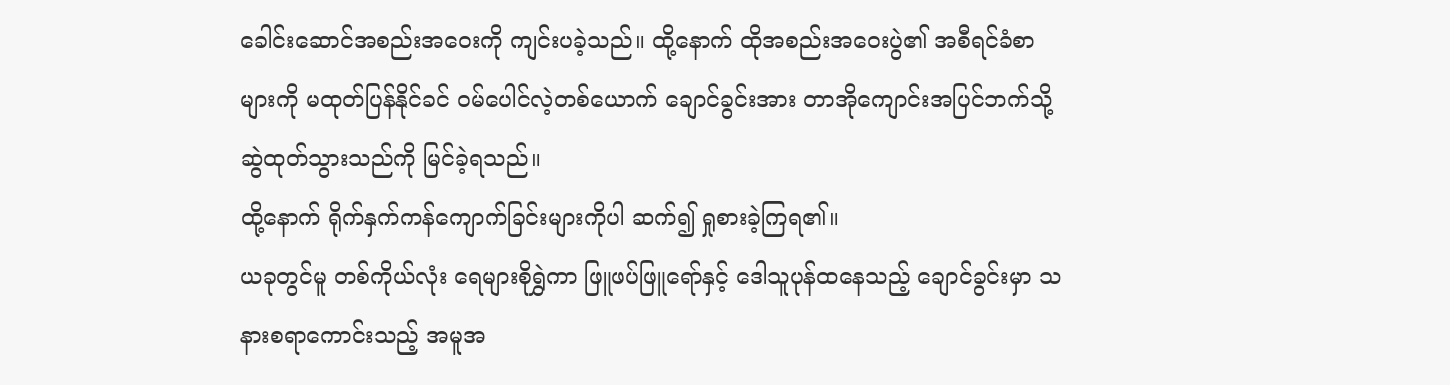ခေါင်းဆောင်အစည်းအဝေးကို ကျင်းပခဲ့သည်။ ထို့နောက် ထိုအစည်းအဝေးပွဲ၏ အစီရင်ခံစာများကို မထုတ်ပြန်နိုင်ခင် ဝမ်ပေါင်လဲ့တစ်ယောက် ချောင်ခွင်းအား တာအိုကျောင်းအပြင်ဘက်သို့ ဆွဲထုတ်သွားသည်ကို မြင်ခဲ့ရသည်။
ထို့နောက် ရိုက်နှက်ကန်ကျောက်ခြင်းများကိုပါ ဆက်၍ ရှုစားခဲ့ကြရ၏။
ယခုတွင်မူ တစ်ကိုယ်လုံး ရေများစိုရွှဲကာ ဖြူဖပ်ဖြူရော်နှင့် ဒေါသူပုန်ထနေသည့် ချောင်ခွင်းမှာ သနားစရာကောင်းသည့် အမူအ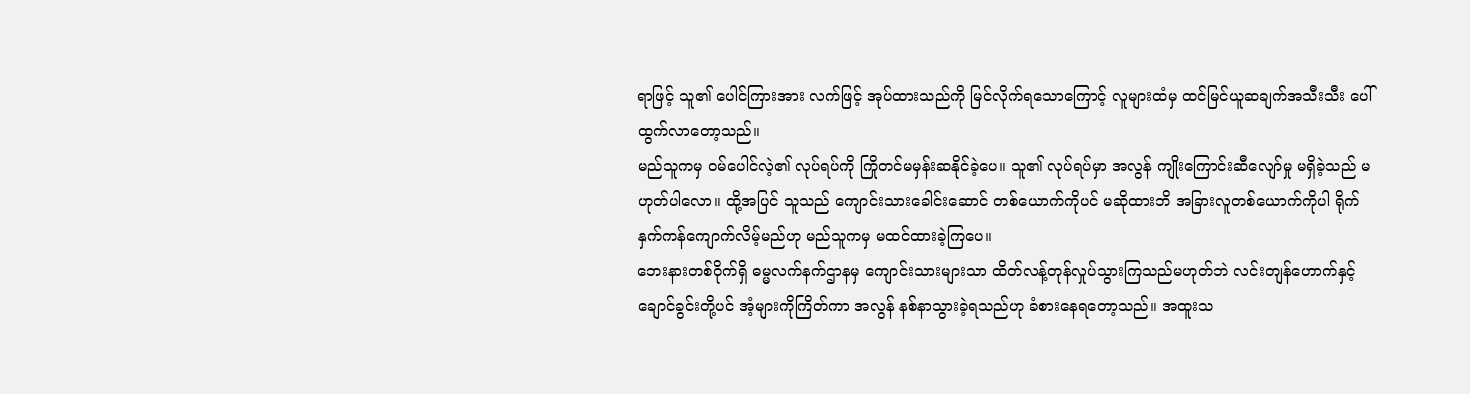ရာဖြင့် သူ၏ ပေါင်ကြားအား လက်ဖြင့် အုပ်ထားသည်ကို မြင်လိုက်ရသောကြောင့် လူများထံမှ ထင်မြင်ယူဆချက်အသီးသီး ပေါ်ထွက်လာတော့သည်။
မည်သူကမှ ဝမ်ပေါင်လဲ့၏ လုပ်ရပ်ကို ကြိုတင်မမှန်းဆနိုင်ခဲ့ပေ။ သူ၏ လုပ်ရပ်မှာ အလွန် ကျိုးကြောင်းဆီလျော်မှု မရှိခဲ့သည် မဟုတ်ပါလော။ ထို့အပြင် သူသည် ကျောင်းသားခေါင်းဆောင် တစ်ယောက်ကိုပင် မဆိုထားဘိ အခြားလူတစ်ယောက်ကိုပါ ရိုက်နှက်ကန်ကျောက်လိမ့်မည်ဟု မည်သူကမှ မထင်ထားခဲ့ကြပေ။
ဘေးနားတစ်ဝိုက်ရှိ ဓမ္မလက်နက်ဌာနမှ ကျောင်းသားများသာ ထိတ်လန့်တုန်လှုပ်သွားကြသည်မဟုတ်ဘဲ လင်းတျန်ဟောက်နှင့် ချောင်ခွင်းတို့ပင် အံ့များကိုကြိတ်ကာ အလွန် နစ်နာသွားခဲ့ရသည်ဟု ခံစားနေရတော့သည်။ အထူးသ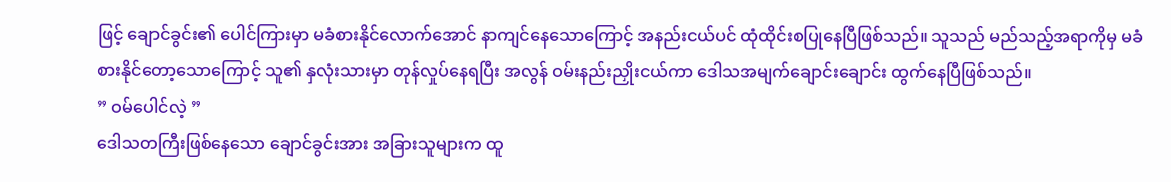ဖြင့် ချောင်ခွင်း၏ ပေါင်ကြားမှာ မခံစားနိုင်လောက်အောင် နာကျင်နေသောကြောင့် အနည်းငယ်ပင် ထုံထိုင်းစပြုနေပြီဖြစ်သည်။ သူသည် မည်သည့်အရာကိုမှ မခံစားနိုင်တော့သောကြောင့် သူ၏ နှလုံးသားမှာ တုန်လှုပ်နေရပြီး အလွန် ဝမ်းနည်းညှိုးငယ်ကာ ဒေါသအမျက်ချောင်းချောင်း ထွက်နေပြီဖြစ်သည်။
” ဝမ်ပေါင်လဲ့ ”
ဒေါသတကြီးဖြစ်နေသော ချောင်ခွင်းအား အခြားသူများက ထူ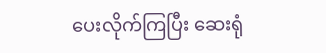ပေးလိုက်ကြပြီး ဆေးရုံ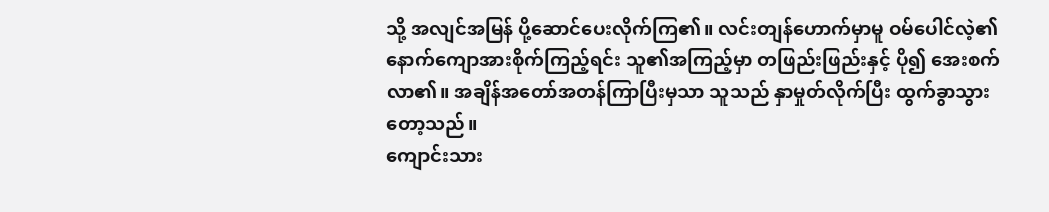သို့ အလျင်အမြန် ပို့ဆောင်ပေးလိုက်ကြ၏။ လင်းတျန်ဟောက်မှာမူ ဝမ်ပေါင်လဲ့၏ နောက်ကျောအားစိုက်ကြည့်ရင်း သူ၏အကြည့်မှာ တဖြည်းဖြည်းနှင့် ပို၍ အေးစက်လာ၏။ အချိန်အတော်အတန်ကြာပြီးမှသာ သူသည် နှာမှုတ်လိုက်ပြီး ထွက်ခွာသွားတော့သည်။
ကျောင်းသား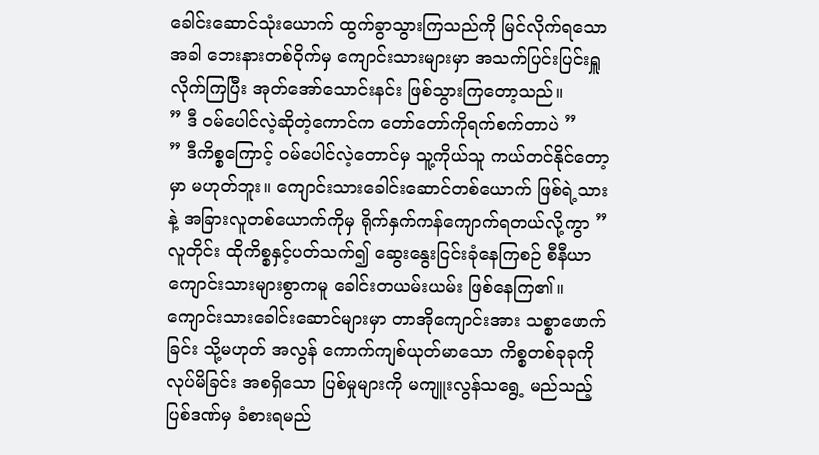ခေါင်းဆောင်သုံးယောက် ထွက်ခွာသွားကြသည်ကို မြင်လိုက်ရသောအခါ ဘေးနားတစ်ဝိုက်မှ ကျောင်းသားများမှာ အသက်ပြင်းပြင်းရှူလိုက်ကြပြီး အုတ်အော်သောင်းနင်း ဖြစ်သွားကြတော့သည်။
” ဒီ ဝမ်ပေါင်လဲ့ဆိုတဲ့ကောင်က တော်တော်ကိုရက်စက်တာပဲ ”
” ဒီကိစ္စကြောင့် ဝမ်ပေါင်လဲ့တောင်မှ သူ့ကိုယ်သူ ကယ်တင်နိုင်တော့မှာ မဟုတ်ဘူး။ ကျောင်းသားခေါင်းဆောင်တစ်ယောက် ဖြစ်ရဲ့သားနဲ့ အခြားလူတစ်ယောက်ကိုမှ ရိုက်နှက်ကန်ကျောက်ရတယ်လို့ကွာ ”
လူတိုင်း ထိုကိစ္စနှင့်ပတ်သက်၍ ဆွေးနွေးငြင်းခုံနေကြစဉ် စီနီယာကျောင်းသားများစွာကမူ ခေါင်းတယမ်းယမ်း ဖြစ်နေကြ၏။ ကျောင်းသားခေါင်းဆောင်များမှာ တာအိုကျောင်းအား သစ္စာဖောက်ခြင်း သို့မဟုတ် အလွန် ကောက်ကျစ်ယုတ်မာသော ကိစ္စတစ်ခုခုကို လုပ်မိခြင်း အစရှိသော ပြစ်မှုများကို မကျူးလွန်သရွေ့ မည်သည့်ပြစ်ဒဏ်မှ ခံစားရမည်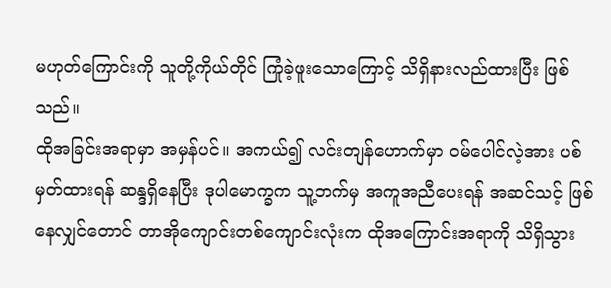မဟုတ်ကြောင်းကို သူတို့ကိုယ်တိုင် ကြုံခဲ့ဖူးသောကြောင့် သိရှိနားလည်ထားပြီး ဖြစ်သည်။
ထိုအခြင်းအရာမှာ အမှန်ပင်။ အကယ်၍ လင်းတျန်ဟောက်မှာ ဝမ်ပေါင်လဲ့အား ပစ်မှတ်ထားရန် ဆန္ဒရှိနေပြီး ဒုပါမောက္ခက သူ့ဘက်မှ အကူအညီပေးရန် အဆင်သင့် ဖြစ်နေလျှင်တောင် တာအိုကျောင်းတစ်ကျောင်းလုံးက ထိုအကြောင်းအရာကို သိရှိသွား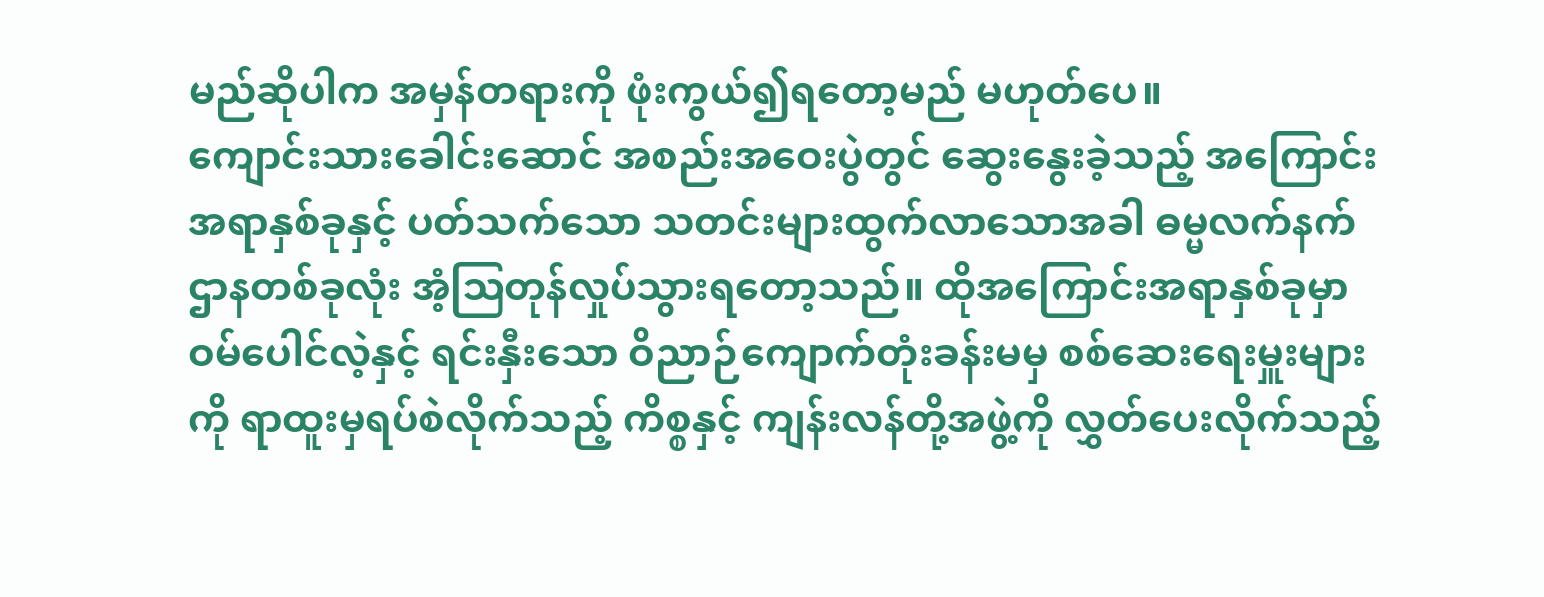မည်ဆိုပါက အမှန်တရားကို ဖုံးကွယ်၍ရတော့မည် မဟုတ်ပေ။
ကျောင်းသားခေါင်းဆောင် အစည်းအဝေးပွဲတွင် ဆွေးနွေးခဲ့သည့် အကြောင်းအရာနှစ်ခုနှင့် ပတ်သက်သော သတင်းများထွက်လာသောအခါ ဓမ္မလက်နက်ဌာနတစ်ခုလုံး အံ့ဩတုန်လှုပ်သွားရတော့သည်။ ထိုအကြောင်းအရာနှစ်ခုမှာ ဝမ်ပေါင်လဲ့နှင့် ရင်းနှီးသော ဝိညာဉ်ကျောက်တုံးခန်းမမှ စစ်ဆေးရေးမှူးများကို ရာထူးမှရပ်စဲလိုက်သည့် ကိစ္စနှင့် ကျန်းလန်တို့အဖွဲ့ကို လွှတ်ပေးလိုက်သည့်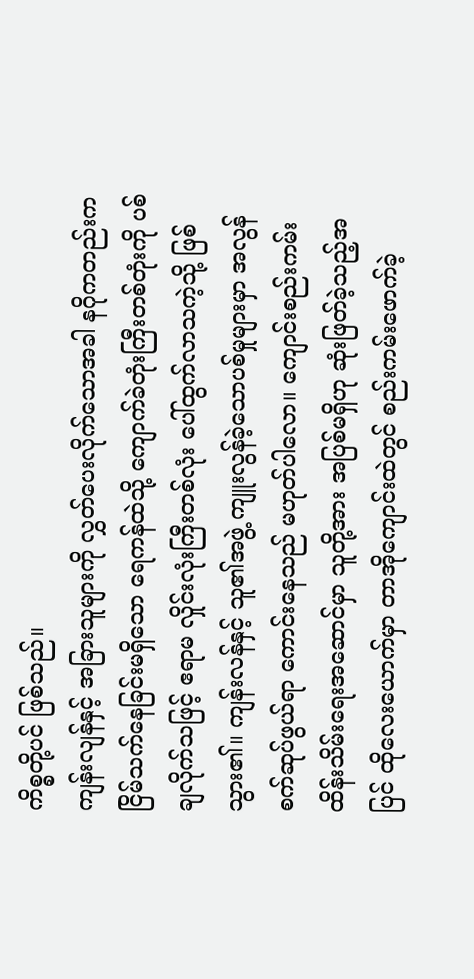ကိစ္စတို့ပင် ဖြစ်သည်။
ကျန်းလျန်နှင့် အခြားသူများကို လွှတ်ပေးလိုက်သောအခါ နဂိုကတည်းက ငြိမ်သက်နေခြင်းမရှိသော ရေကန်ထဲသို့ ကျောက်ခဲတုံးကြီးတစ်တုံးကို ပစ်ချလိုက်သဖြင့် ဧရာမ လှိုင်းလုံးကြီးတစ်လုံး ပေါ်ထွက်လာသကဲ့သို့ ဖြစ်သွား၏။ ကျန်းလန်နှင့် သူ၏အဖွဲ့ ကျူးလွန်ခဲ့သောပစ်မှုများမှာ အလွန် စက်ဆုပ်ဖွယ်ရာ ကောင်းနေသည် မဟုတ်ပါလော။ ကျောင်းစည်းကမ်းထိန်းသိမ်းရေးအဆောင်မှာ သူတို့အား အပြစ်မရှိဟု ဆုံးဖြတ်ခဲ့သည့်အပြင် ထိုလေးယောက်မှာ တာအိုကျောင်းထဲတွင် စည်းကမ်းဖောက်ခဲ့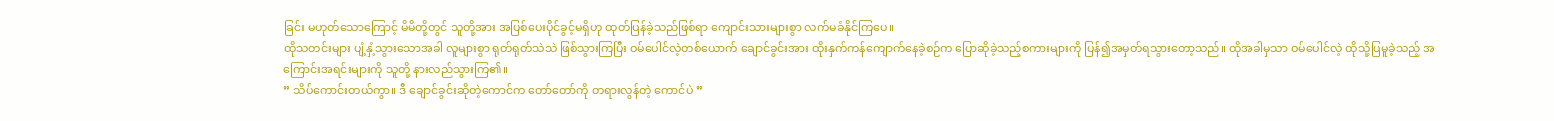ခြင်း မဟုတ်သောကြောင့် မိမိတို့တွင် သူတို့အား အပြစ်ပေးပိုင်ခွင့်မရှိဟု ထုတ်ပြန်ခဲ့သည်ဖြစ်ရာ ကျောင်းသားများစွာ လက်မခံနိုင်ကြပေ။
ထိုသတင်းများ ပျံ့နှံ့သွားသောအခါ လူများစွာ ရုတ်ရုတ်သဲသဲ ဖြစ်သွားကြပြီး ဝမ်ပေါင်လဲ့တစ်ယောက် ချောင်ခွင်းအား ထိုးနှက်ကန်ကျောက်နေခဲ့စဉ်က ပြောဆိုခဲ့သည့်စကားများကို ပြန်၍အမှတ်ရသွားတော့သည်။ ထိုအခါမှသာ ဝမ်ပေါင်လဲ့ ထိုသို့ပြမူခဲ့သည့် အကြောင်းအရင်းများကို သူတို့ နားလည်သွားကြ၏။
” သိပ်ကောင်းတယ်ကွာ။ ဒီ ချောင်ခွင်းဆိုတဲ့ကောင်က တော်တော်ကို တရားလွန်တဲ့ ကောင်ပဲ ”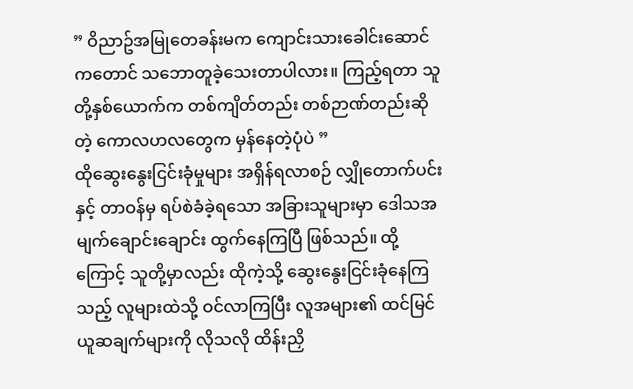” ဝိညာဥ်အမြုတေခန်းမက ကျောင်းသားခေါင်းဆောင်ကတောင် သဘောတူခဲ့သေးတာပါလား။ ကြည့်ရတာ သူတို့နှစ်ယောက်က တစ်ကျိတ်တည်း တစ်ဉာဏ်တည်းဆိုတဲ့ ကောလဟလတွေက မှန်နေတဲ့ပုံပဲ ”
ထိုဆွေးနွေးငြင်းခုံမှုများ အရှိန်ရလာစဉ် လျှိုတောက်ပင်းနှင့် တာဝန်မှ ရပ်စဲခံခဲ့ရသော အခြားသူများမှာ ဒေါသအမျက်ချောင်းချောင်း ထွက်နေကြပြီ ဖြစ်သည်။ ထို့ကြောင့် သူတို့မှာလည်း ထိုကဲ့သို့ ဆွေးနွေးငြင်းခုံနေကြသည့် လူများထဲသို့ ဝင်လာကြပြီး လူအများ၏ ထင်မြင်ယူဆချက်များကို လိုသလို ထိန်းညှိ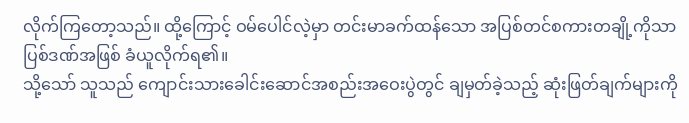လိုက်ကြတော့သည်။ ထို့ကြောင့် ဝမ်ပေါင်လဲ့မှာ တင်းမာခက်ထန်သော အပြစ်တင်စကားတချို့ကိုသာ ပြစ်ဒဏ်အဖြစ် ခံယူလိုက်ရ၏။
သို့သော် သူသည် ကျောင်းသားခေါင်းဆောင်အစည်းအဝေးပွဲတွင် ချမှတ်ခဲ့သည့် ဆုံးဖြတ်ချက်များကို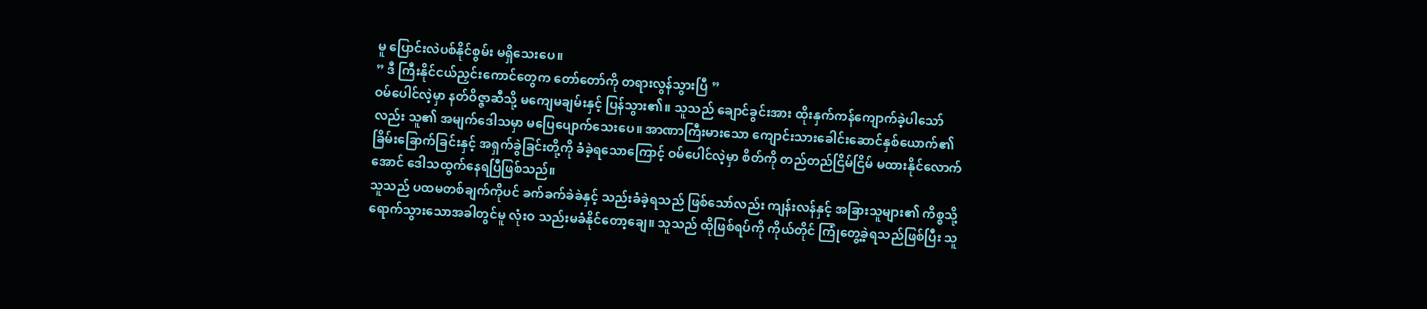မူ ပြောင်းလဲပစ်နိုင်စွမ်း မရှိသေးပေ။
” ဒီ ကြီးနိုင်ငယ်ညှင်းကောင်တွေက တော်တော်ကို တရားလွန်သွားပြီ ”
ဝမ်ပေါင်လဲ့မှာ နတ်ဝိဇ္ဇာဆီသို့ မကျေမချမ်းနှင့် ပြန်သွား၏။ သူသည် ချောင်ခွင်းအား ထိုးနှက်ကန်ကျောက်ခဲ့ပါသော်လည်း သူ၏ အမျက်ဒေါသမှာ မပြေပျောက်သေးပေ။ အာဏာကြီးမားသော ကျောင်းသားခေါင်းဆောင်နှစ်ယောက်၏ ခြိမ်းခြောက်ခြင်းနှင့် အရှက်ခွဲခြင်းတို့ကို ခံခဲ့ရသောကြောင့် ဝမ်ပေါင်လဲ့မှာ စိတ်ကို တည်တည်ငြိမ်ငြိမ် မထားနိုင်လောက်အောင် ဒေါသထွက်နေရပြီဖြစ်သည်။
သူသည် ပထမတစ်ချက်ကိုပင် ခက်ခက်ခဲခဲနှင့် သည်းခံခဲ့ရသည် ဖြစ်သော်လည်း ကျန်းလန်နှင့် အခြားသူများ၏ ကိစ္စသို့ ရောက်သွားသောအခါတွင်မူ လုံးဝ သည်းမခံနိုင်တော့ချေ။ သူသည် ထိုဖြစ်ရပ်ကို ကိုယ်တိုင် ကြုံတွေ့ခဲ့ရသည်ဖြစ်ပြီး သူ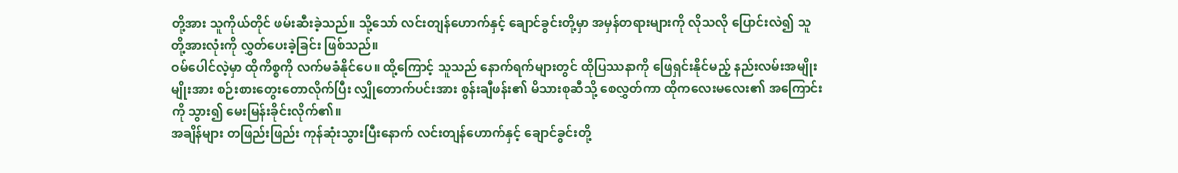တို့အား သူကိုယ်တိုင် ဖမ်းဆီးခဲ့သည်။ သို့သော် လင်းတျန်ဟောက်နှင့် ချောင်ခွင်းတို့မှာ အမှန်တရားများကို လိုသလို ပြောင်းလဲ၍ သူတို့အားလုံးကို လွှတ်ပေးခဲ့ခြင်း ဖြစ်သည်။
ဝမ်ပေါင်လဲ့မှာ ထိုကိစ္စကို လက်မခံနိုင်ပေ။ ထို့ကြောင့် သူသည် နောက်ရက်များတွင် ထိုပြဿနာကို ဖြေရှင်းနိုင်မည့် နည်းလမ်းအမျိုးမျိုးအား စဉ်းစားတွေးတောလိုက်ပြီး လျှိုတောက်ပင်းအား စွန်းချီဖန်း၏ မိသားစုဆီသို့ စေလွှတ်ကာ ထိုကလေးမလေး၏ အကြောင်းကို သွား၍ မေးမြန်းခိုင်းလိုက်၏။
အချိန်များ တဖြည်းဖြည်း ကုန်ဆုံးသွားပြီးနောက် လင်းတျန်ဟောက်နှင့် ချောင်ခွင်းတို့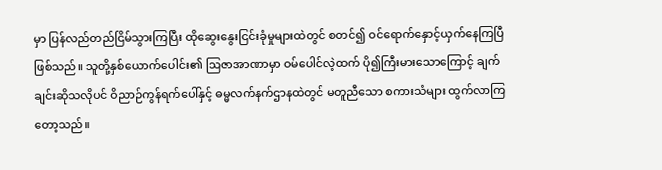မှာ ပြန်လည်တည်ငြိမ်သွားကြပြီး ထိုဆွေးနွေးငြင်းခုံမှုများထဲတွင် စတင်၍ ဝင်ရောက်နှောင့်ယှက်နေကြပြီ ဖြစ်သည်။ သူတို့နှစ်ယောက်ပေါင်း၏ ဩဇာအာဏာမှာ ဝမ်ပေါင်လဲ့ထက် ပို၍ကြီးမားသောကြောင့် ချက်ချင်းဆိုသလိုပင် ဝိညာဉ်ကွန်ရက်ပေါ်နှင့် ဓမ္မလက်နက်ဌာနထဲတွင် မတူညီသော စကားသံများ ထွက်လာကြတော့သည်။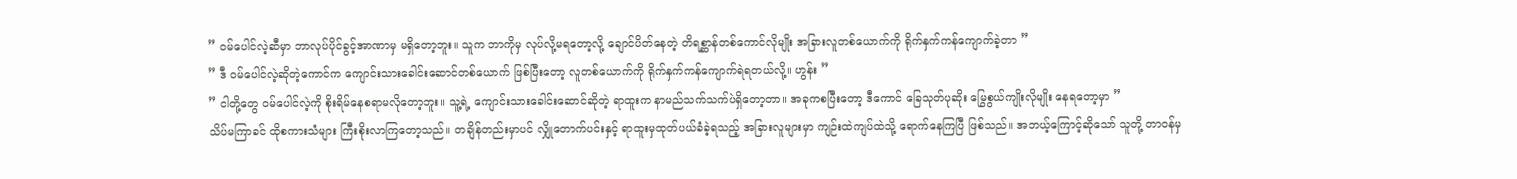” ဝမ်ပေါင်လဲ့ဆီမှာ ဘာလုပ်ပိုင်ခွင့်အာဏာမှ မရှိတော့ဘူး။ သူက ဘာကိုမှ လုပ်လို့မရတော့လို့ ချောင်ပိတ်နေတဲ့ တိရစ္ဆာန်တစ်ကောင်လိုမျိုး အခြားလူတစ်ယောက်ကို ရိုက်နှက်ကန်ကျောက်ခဲ့တာ ”
” ဒီ ဝမ်ပေါင်လဲ့ဆိုတဲ့ကောင်က ကျောင်းသားခေါင်းဆောင်တစ်ယောက် ဖြစ်ပြီးတော့ လူတစ်ယောက်ကို ရိုက်နှက်ကန်ကျောက်ရဲရတယ်လို့။ ဟွန်း ”
” ငါတို့တွေ ဝမ်ပေါင်လဲ့ကို စိုးရိမ်နေစရာမလိုတော့ဘူး။ သူ့ရဲ့ ကျောင်းသားခေါင်းဆောင်ဆိုတဲ့ ရာထူးက နာမည်သက်သက်ပဲရှိတော့တာ။ အခုကစပြီးတော့ ဒီကောင် ခြေသုတ်ပုဆိုး မြွေစွယ်ကျိုးလိုမျိုး နေရတော့မှာ ”
သိပ်မကြာခင် ထိုစကားသံများ ကြီးစိုးလာကြတော့သည်။ တချိန်တည်းမှာပင် လျှိုတောက်ပင်းနှင့် ရာထူးမှထုတ်ပယ်ခံခဲ့ရသည့် အခြားလူများမှာ ကျဉ်းထဲကျပ်ထဲသို့ ရောက်နေကြပြီ ဖြစ်သည်။ အဘယ့်ကြောင့်ဆိုသော် သူတို့ တာဝန်မှ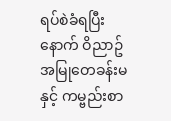ရပ်စဲခံရပြီးနောက် ဝိညာဥ်အမြုတေခန်းမနှင့် ကမ္ဗည်းစာ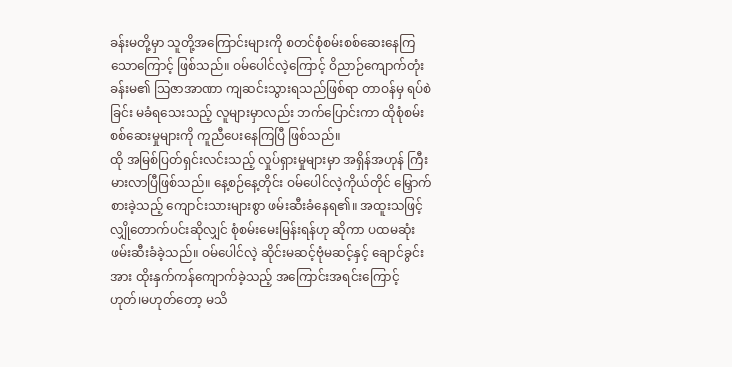ခန်းမတို့မှာ သူတို့အကြောင်းများကို စတင်စုံစမ်းစစ်ဆေးနေကြသောကြောင့် ဖြစ်သည်။ ဝမ်ပေါင်လဲ့ကြောင့် ဝိညာဉ်ကျောက်တုံးခန်းမ၏ သြဇာအာဏာ ကျဆင်းသွားရသည်ဖြစ်ရာ တာဝန်မှ ရပ်စဲခြင်း မခံရသေးသည့် လူများမှာလည်း ဘက်ပြောင်းကာ ထိုစုံစမ်းစစ်ဆေးမှုများကို ကူညီပေးနေကြပြီ ဖြစ်သည်။
ထို အမြစ်ပြတ်ရှင်းလင်းသည့် လှုပ်ရှားမှုများမှာ အရှိန်အဟုန် ကြီးမားလာပြီဖြစ်သည်။ နေ့စဉ်နေ့တိုင်း ဝမ်ပေါင်လဲ့ကိုယ်တိုင် မြှောက်စားခဲ့သည့် ကျောင်းသားများစွာ ဖမ်းဆီးခံနေရ၏။ အထူးသဖြင့် လျှိုတောက်ပင်းဆိုလျှင် စုံစမ်းမေးမြန်းရန်ဟု ဆိုကာ ပထမဆုံး ဖမ်းဆီးခံခဲ့သည်။ ဝမ်ပေါင်လဲ့ ဆိုင်းမဆင့်ဗုံမဆင့်နှင့် ချောင်ခွင်းအား ထိုးနှက်ကန်ကျောက်ခဲ့သည့် အကြောင်းအရင်းကြောင့် ဟုတ်၊မဟုတ်တော့ မသိ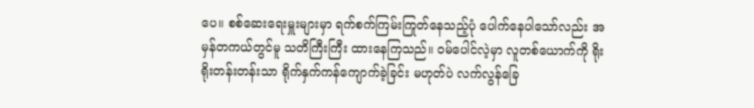ပေ။ စစ်ဆေးရေးမှူးများမှာ ရက်စက်ကြမ်းကြုတ်နေသည့်ပုံ ပေါက်နေပါသော်လည်း အမှန်တကယ်တွင်မူ သတိကြီးကြီး ထားနေကြသည်။ ဝမ်ပေါင်လဲ့မှာ လူတစ်ယောက်ကို ရိုးရိုးတန်းတန်းသာ ရိုက်နှက်ကန်ကျောက်ခဲ့ခြင်း မဟုတ်ပဲ လက်လွန်ခြေ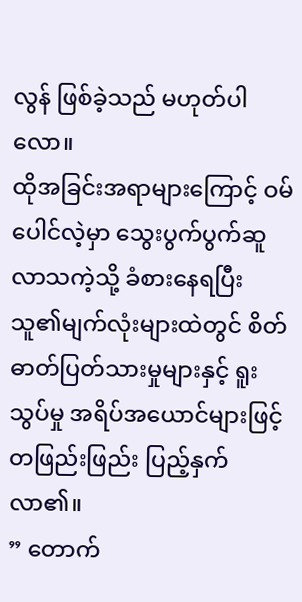လွန် ဖြစ်ခဲ့သည် မဟုတ်ပါလော။
ထိုအခြင်းအရာများကြောင့် ဝမ်ပေါင်လဲ့မှာ သွေးပွက်ပွက်ဆူလာသကဲ့သို့ ခံစားနေရပြီး သူ၏မျက်လုံးများထဲတွင် စိတ်ဓာတ်ပြတ်သားမှုများနှင့် ရူးသွပ်မှု အရိပ်အယောင်များဖြင့် တဖြည်းဖြည်း ပြည့်နှက်လာ၏။
” တောက်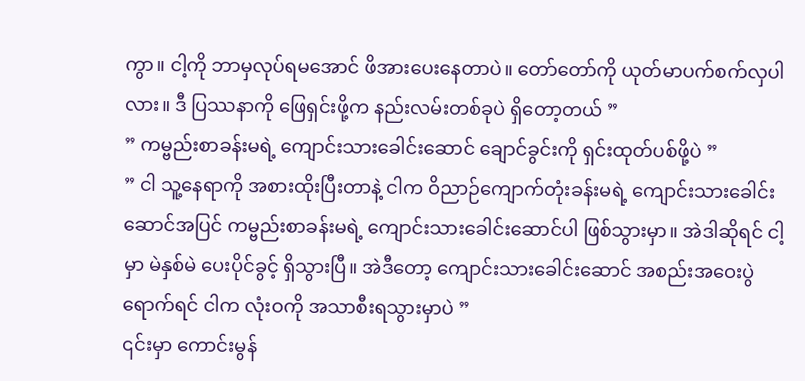ကွာ။ ငါ့ကို ဘာမှလုပ်ရမအောင် ဖိအားပေးနေတာပဲ။ တော်တော်ကို ယုတ်မာပက်စက်လှပါလား။ ဒီ ပြဿနာကို ဖြေရှင်းဖို့က နည်းလမ်းတစ်ခုပဲ ရှိတော့တယ် ”
” ကမ္ဗည်းစာခန်းမရဲ့ ကျောင်းသားခေါင်းဆောင် ချောင်ခွင်းကို ရှင်းထုတ်ပစ်ဖို့ပဲ ”
” ငါ သူ့နေရာကို အစားထိုးပြီးတာနဲ့ ငါက ဝိညာဉ်ကျောက်တုံးခန်းမရဲ့ ကျောင်းသားခေါင်းဆောင်အပြင် ကမ္ဗည်းစာခန်းမရဲ့ ကျောင်းသားခေါင်းဆောင်ပါ ဖြစ်သွားမှာ။ အဲဒါဆိုရင် ငါ့မှာ မဲနှစ်မဲ ပေးပိုင်ခွင့် ရှိသွားပြီ။ အဲဒီတော့ ကျောင်းသားခေါင်းဆောင် အစည်းအဝေးပွဲရောက်ရင် ငါက လုံးဝကို အသာစီးရသွားမှာပဲ ”
၎င်းမှာ ကောင်းမွန်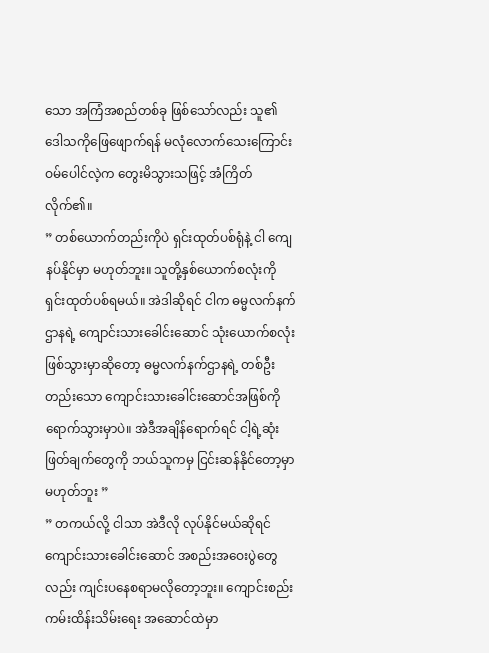သော အကြံအစည်တစ်ခု ဖြစ်သော်လည်း သူ၏ ဒေါသကိုဖြေဖျောက်ရန် မလုံလောက်သေးကြောင်း ဝမ်ပေါင်လဲ့က တွေးမိသွားသဖြင့် အံကြိတ်လိုက်၏။
” တစ်ယောက်တည်းကိုပဲ ရှင်းထုတ်ပစ်ရုံနဲ့ ငါ ကျေနပ်နိုင်မှာ မဟုတ်ဘူး။ သူတို့နှစ်ယောက်စလုံးကို ရှင်းထုတ်ပစ်ရမယ်။ အဲဒါဆိုရင် ငါက ဓမ္မလက်နက်ဌာနရဲ့ ကျောင်းသားခေါင်းဆောင် သုံးယောက်စလုံး ဖြစ်သွားမှာဆိုတော့ ဓမ္မလက်နက်ဌာနရဲ့ တစ်ဦးတည်းသော ကျောင်းသားခေါင်းဆောင်အဖြစ်ကို ရောက်သွားမှာပဲ။ အဲဒီအချိန်ရောက်ရင် ငါ့ရဲ့ဆုံးဖြတ်ချက်တွေကို ဘယ်သူကမှ ငြင်းဆန်နိုင်တော့မှာ မဟုတ်ဘူး ”
” တကယ်လို့ ငါသာ အဲဒီလို လုပ်နိုင်မယ်ဆိုရင် ကျောင်းသားခေါင်းဆောင် အစည်းအဝေးပွဲတွေလည်း ကျင်းပနေစရာမလိုတော့ဘူး။ ကျောင်းစည်းကမ်းထိန်းသိမ်းရေး အဆောင်ထဲမှာ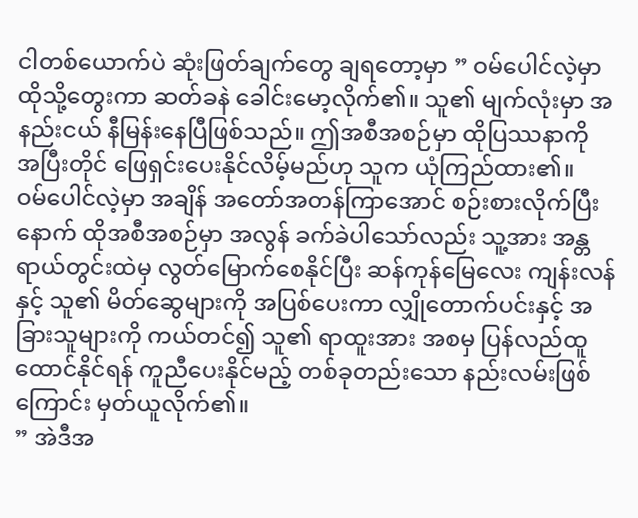ငါတစ်ယောက်ပဲ ဆုံးဖြတ်ချက်တွေ ချရတော့မှာ ” ဝမ်ပေါင်လဲ့မှာ ထိုသို့တွေးကာ ဆတ်ခနဲ ခေါင်းမော့လိုက်၏။ သူ၏ မျက်လုံးမှာ အနည်းငယ် နီမြန်းနေပြီဖြစ်သည်။ ဤအစီအစဉ်မှာ ထိုပြဿနာကို အပြီးတိုင် ဖြေရှင်းပေးနိုင်လိမ့်မည်ဟု သူက ယုံကြည်ထား၏။
ဝမ်ပေါင်လဲ့မှာ အချိန် အတော်အတန်ကြာအောင် စဉ်းစားလိုက်ပြီးနောက် ထိုအစီအစဉ်မှာ အလွန် ခက်ခဲပါသော်လည်း သူ့အား အန္တရာယ်တွင်းထဲမှ လွတ်မြောက်စေနိုင်ပြီး ဆန်ကုန်မြေလေး ကျန်းလန်နှင့် သူ၏ မိတ်ဆွေများကို အပြစ်ပေးကာ လျှိုတောက်ပင်းနှင့် အခြားသူများကို ကယ်တင်၍ သူ၏ ရာထူးအား အစမှ ပြန်လည်ထူထောင်နိုင်ရန် ကူညီပေးနိုင်မည့် တစ်ခုတည်းသော နည်းလမ်းဖြစ်ကြောင်း မှတ်ယူလိုက်၏။
” အဲဒီအ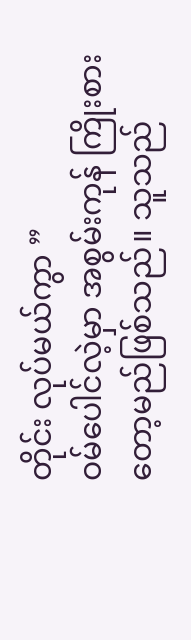တိုင်း လုပ်မယ်ကွာ ”
ဝမ်ပေါင်လဲ့မှာ အစွမ်းကုန် ကြိုးစားတော့မည်ဖြစ်သည်။ သူသည်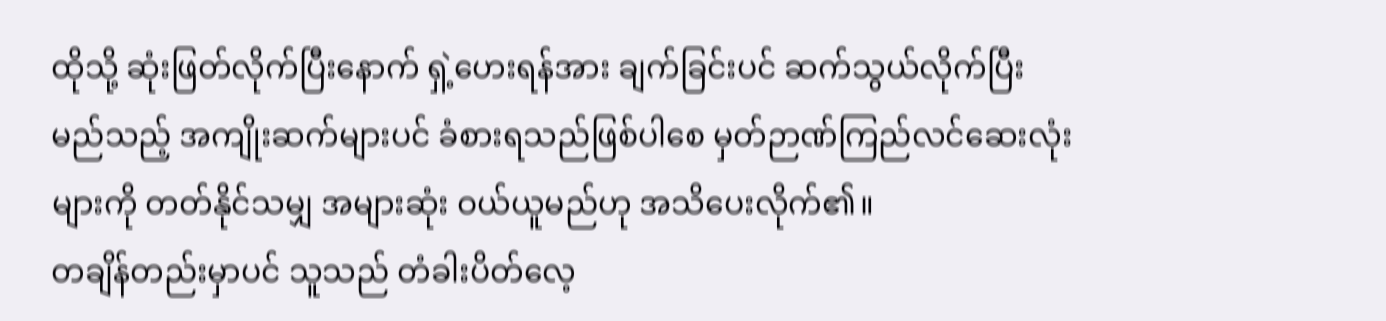ထိုသို့ ဆုံးဖြတ်လိုက်ပြီးနောက် ရှဲ့ဟေးရန်အား ချက်ခြင်းပင် ဆက်သွယ်လိုက်ပြီး မည်သည့် အကျိုးဆက်များပင် ခံစားရသည်ဖြစ်ပါစေ မှတ်ဉာဏ်ကြည်လင်ဆေးလုံးများကို တတ်နိုင်သမျှ အများဆုံး ဝယ်ယူမည်ဟု အသိပေးလိုက်၏။
တချိန်တည်းမှာပင် သူသည် တံခါးပိတ်လေ့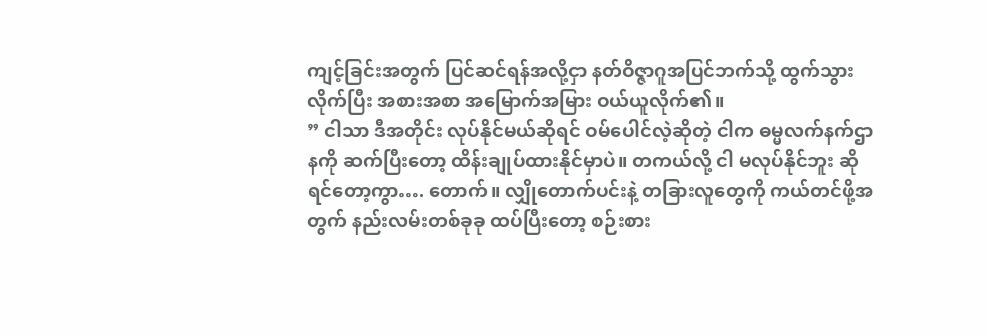ကျင့်ခြင်းအတွက် ပြင်ဆင်ရန်အလို့ငှာ နတ်ဝိဇ္ဇာဂူအပြင်ဘက်သို့ ထွက်သွားလိုက်ပြီး အစားအစာ အမြောက်အမြား ဝယ်ယူလိုက်၏။
” ငါသာ ဒီအတိုင်း လုပ်နိုင်မယ်ဆိုရင် ဝမ်ပေါင်လဲ့ဆိုတဲ့ ငါက ဓမ္မလက်နက်ဌာနကို ဆက်ပြီးတော့ ထိန်းချုပ်ထားနိုင်မှာပဲ။ တကယ်လို့ ငါ မလုပ်နိုင်ဘူး ဆိုရင်တော့ကွာ…. တောက်။ လျှိုတောက်ပင်းနဲ့ တခြားလူတွေကို ကယ်တင်ဖို့အတွက် နည်းလမ်းတစ်ခုခု ထပ်ပြီးတော့ စဉ်းစား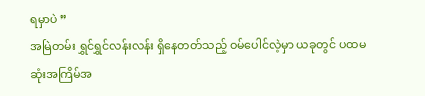ရမှာပဲ ”
အမြဲတမ်း ရွှင်ရွှင်လန်းလန်း ရှိနေတတ်သည့် ဝမ်ပေါင်လဲ့မှာ ယခုတွင် ပထမဆုံးအကြိမ်အ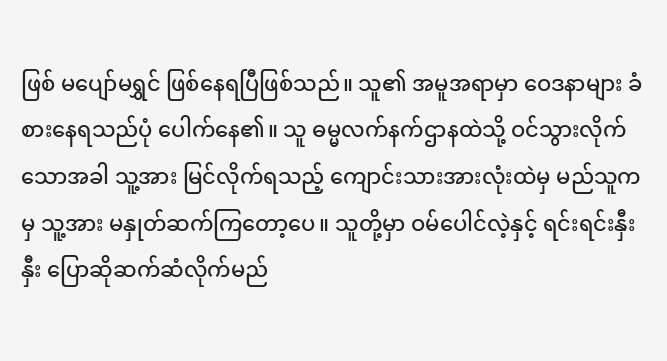ဖြစ် မပျော်မရွှင် ဖြစ်နေရပြီဖြစ်သည်။ သူ၏ အမူအရာမှာ ဝေဒနာများ ခံစားနေရသည်ပုံ ပေါက်နေ၏။ သူ ဓမ္မလက်နက်ဌာနထဲသို့ ဝင်သွားလိုက်သောအခါ သူ့အား မြင်လိုက်ရသည့် ကျောင်းသားအားလုံးထဲမှ မည်သူကမှ သူ့အား မနှုတ်ဆက်ကြတော့ပေ။ သူတို့မှာ ဝမ်ပေါင်လဲ့နှင့် ရင်းရင်းနှီးနှီး ပြောဆိုဆက်ဆံလိုက်မည်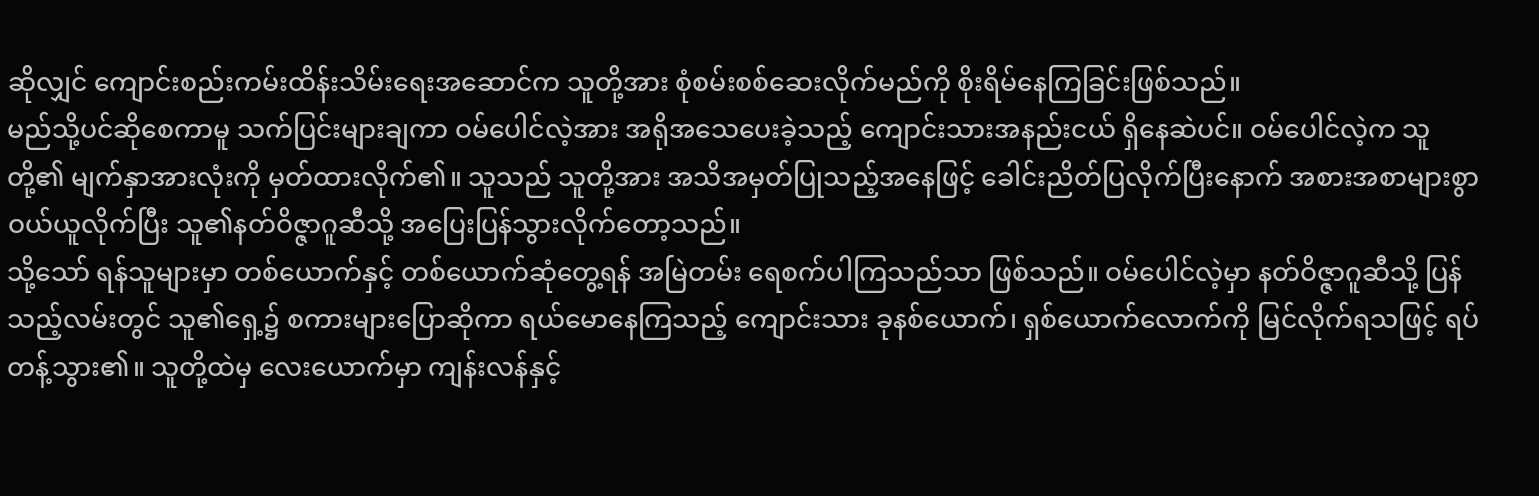ဆိုလျှင် ကျောင်းစည်းကမ်းထိန်းသိမ်းရေးအဆောင်က သူတို့အား စုံစမ်းစစ်ဆေးလိုက်မည်ကို စိုးရိမ်နေကြခြင်းဖြစ်သည်။
မည်သို့ပင်ဆိုစေကာမူ သက်ပြင်းများချကာ ဝမ်ပေါင်လဲ့အား အရိုအသေပေးခဲ့သည့် ကျောင်းသားအနည်းငယ် ရှိနေဆဲပင်။ ဝမ်ပေါင်လဲ့က သူတို့၏ မျက်နှာအားလုံးကို မှတ်ထားလိုက်၏။ သူသည် သူတို့အား အသိအမှတ်ပြုသည့်အနေဖြင့် ခေါင်းညိတ်ပြလိုက်ပြီးနောက် အစားအစာများစွာ ဝယ်ယူလိုက်ပြီး သူ၏နတ်ဝိဇ္ဇာဂူဆီသို့ အပြေးပြန်သွားလိုက်တော့သည်။
သို့သော် ရန်သူများမှာ တစ်ယောက်နှင့် တစ်ယောက်ဆုံတွေ့ရန် အမြဲတမ်း ရေစက်ပါကြသည်သာ ဖြစ်သည်။ ဝမ်ပေါင်လဲ့မှာ နတ်ဝိဇ္ဇာဂူဆီသို့ ပြန်သည့်လမ်းတွင် သူ၏ရှေ့၌ စကားများပြောဆိုကာ ရယ်မောနေကြသည့် ကျောင်းသား ခုနစ်ယောက်၊ ရှစ်ယောက်လောက်ကို မြင်လိုက်ရသဖြင့် ရပ်တန့်သွား၏။ သူတို့ထဲမှ လေးယောက်မှာ ကျန်းလန်နှင့်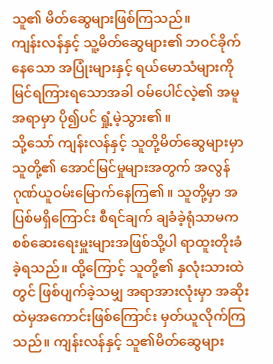သူ၏ မိတ်ဆွေများဖြစ်ကြသည်။
ကျန်းလန်နှင့် သူ့မိတ်ဆွေများ၏ ဘဝင်ခိုက်နေသော အပြုံးများနှင့် ရယ်မောသံများကို မြင်ရကြားရသောအခါ ဝမ်ပေါင်လဲ့၏ အမူအရာမှာ ပို၍ပင် ရှုံ့မဲ့သွား၏။
သို့သော် ကျန်းလန်နှင့် သူတို့မိတ်ဆွေများမှာ သူတို့၏ အောင်မြင်မှုများအတွက် အလွန် ဂုဏ်ယူဝမ်းမြောက်နေကြ၏။ သူတို့မှာ အပြစ်မရှိကြောင်း စီရင်ချက် ချခံခဲ့ရုံသာမက စစ်ဆေးရေးမှူးများအဖြစ်သို့ပါ ရာထူးတိုးခံခဲ့ရသည်။ ထို့ကြောင့် သူတို့၏ နှလုံးသားထဲတွင် ဖြစ်ပျက်ခဲ့သမျှ အရာအားလုံးမှာ အဆိုးထဲမှအကောင်းဖြစ်ကြောင်း မှတ်ယူလိုက်ကြသည်။ ကျန်းလန်နှင့် သူ၏မိတ်ဆွေများ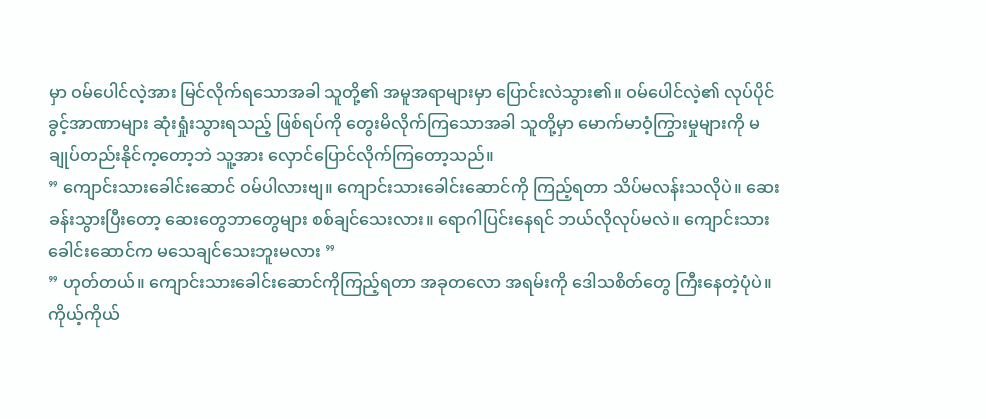မှာ ဝမ်ပေါင်လဲ့အား မြင်လိုက်ရသောအခါ သူတို့၏ အမူအရာများမှာ ပြောင်းလဲသွား၏။ ဝမ်ပေါင်လဲ့၏ လုပ်ပိုင်ခွင့်အာဏာများ ဆုံးရှုံးသွားရသည့် ဖြစ်ရပ်ကို တွေးမိလိုက်ကြသောအခါ သူတို့မှာ မောက်မာဝံ့ကြွားမှုများကို မချုပ်တည်းနိုင်က့တော့ဘဲ သူ့အား လှောင်ပြောင်လိုက်ကြတော့သည်။
” ကျောင်းသားခေါင်းဆောင် ဝမ်ပါလားဗျ။ ကျောင်းသားခေါင်းဆောင်ကို ကြည့်ရတာ သိပ်မလန်းသလိုပဲ။ ဆေးခန်းသွားပြီးတော့ ဆေးတွေဘာတွေများ စစ်ချင်သေးလား။ ရောဂါပြင်းနေရင် ဘယ်လိုလုပ်မလဲ။ ကျောင်းသားခေါင်းဆောင်က မသေချင်သေးဘူးမလား ”
” ဟုတ်တယ်။ ကျောင်းသားခေါင်းဆောင်ကိုကြည့်ရတာ အခုတလော အရမ်းကို ဒေါသစိတ်တွေ ကြီးနေတဲ့ပုံပဲ။ ကိုယ့်ကိုယ်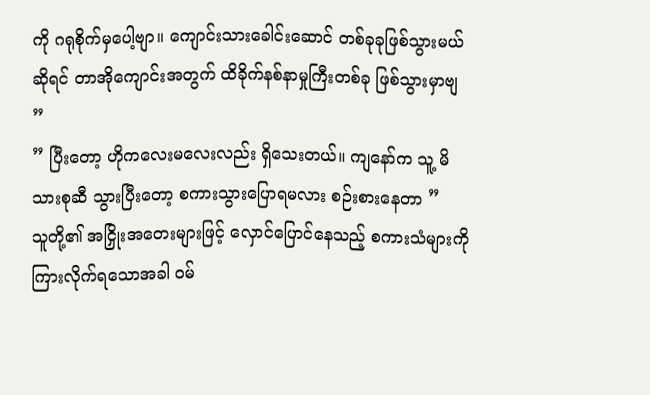ကို ဂရုစိုက်မှပေါ့ဗျာ။ ကျောင်းသားခေါင်းဆောင် တစ်ခုခုဖြစ်သွားမယ်ဆိုရင် တာအိုကျောင်းအတွက် ထိခိုက်နစ်နာမှုကြီးတစ်ခု ဖြစ်သွားမှာဗျ ”
” ပြီးတော့ ဟိုကလေးမလေးလည်း ရှိသေးတယ်။ ကျနော်က သူ့ မိသားစုဆီ သွားပြီးတော့ စကားသွားပြောရမလား စဉ်းစားနေတာ ”
သူတို့၏ အငြှိုးအတေးများဖြင့် လှောင်ပြောင်နေသည့် စကားသံများကို ကြားလိုက်ရသောအခါ ဝမ်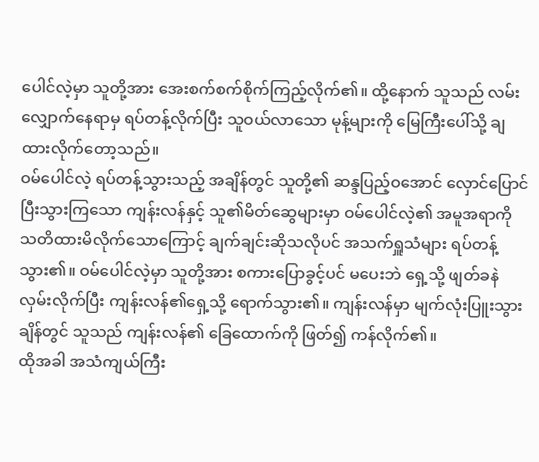ပေါင်လဲ့မှာ သူတို့အား အေးစက်စက်စိုက်ကြည့်လိုက်၏။ ထို့နောက် သူသည် လမ်းလျှောက်နေရာမှ ရပ်တန့်လိုက်ပြီး သူဝယ်လာသော မုန့်များကို မြေကြီးပေါ်သို့ ချထားလိုက်တော့သည်။
ဝမ်ပေါင်လဲ့ ရပ်တန့်သွားသည့် အချိန်တွင် သူတို့၏ ဆန္ဒပြည့်ဝအောင် လှောင်ပြောင်ပြီးသွားကြသော ကျန်းလန်နှင့် သူ၏မိတ်ဆွေများမှာ ဝမ်ပေါင်လဲ့၏ အမူအရာကို သတိထားမိလိုက်သောကြောင့် ချက်ချင်းဆိုသလိုပင် အသက်ရှူသံများ ရပ်တန့်သွား၏။ ဝမ်ပေါင်လဲ့မှာ သူတို့အား စကားပြောခွင့်ပင် မပေးဘဲ ရှေ့သို့ ဖျတ်ခနဲလှမ်းလိုက်ပြီး ကျန်းလန်၏ရှေ့သို့ ရောက်သွား၏။ ကျန်းလန်မှာ မျက်လုံးပြူးသွားချိန်တွင် သူသည် ကျန်းလန်၏ ခြေထောက်ကို ဖြတ်၍ ကန်လိုက်၏။
ထိုအခါ အသံကျယ်ကြီး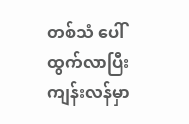တစ်သံ ပေါ်ထွက်လာပြီး ကျန်းလန်မှာ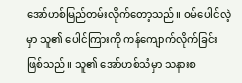အော်ဟစ်မြည်တမ်းလိုက်တော့သည်။ ဝမ်ပေါင်လဲ့မှာ သူ၏ ပေါင်ကြားကို ကန်ကျောက်လိုက်ခြင်း ဖြစ်သည်။ သူ၏ အော်ဟစ်သံမှာ သနားစ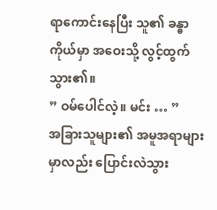ရာကောင်းနေပြီး သူ၏ ခန္ဓာကိုယ်မှာ အဝေးသို့ လွင့်ထွက်သွား၏။
” ဝမ်ပေါင်လဲ့။ မင်း … ”
အခြားသူများ၏ အမူအရာများမှာလည်း ပြောင်းလဲသွား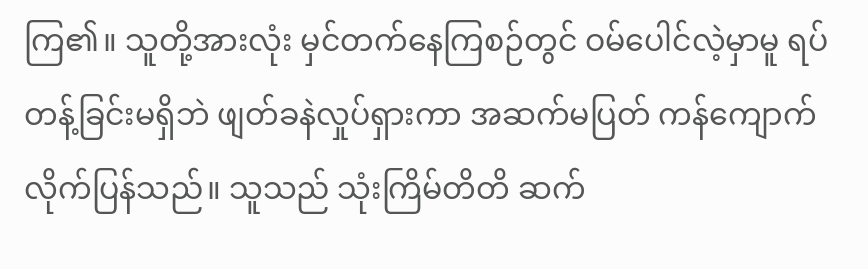ကြ၏။ သူတို့အားလုံး မှင်တက်နေကြစဉ်တွင် ဝမ်ပေါင်လဲ့မှာမူ ရပ်တန့်ခြင်းမရှိဘဲ ဖျတ်ခနဲလှုပ်ရှားကာ အဆက်မပြတ် ကန်ကျောက်လိုက်ပြန်သည်။ သူသည် သုံးကြိမ်တိတိ ဆက်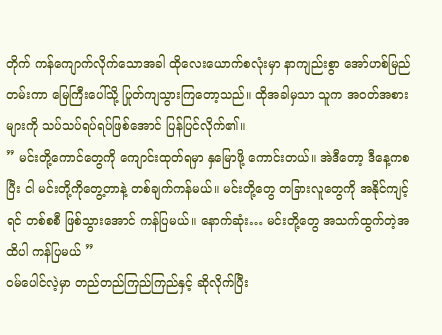တိုက် ကန်ကျောက်လိုက်သောအခါ ထိုလေးယောက်စလုံးမှာ နာကျည်းစွာ အော်ဟစ်မြည်တမ်းကာ မြေကြီးပေါ်သို့ ပြုတ်ကျသွားကြတော့သည်။ ထိုအခါမှသာ သူက အဝတ်အစားများကို သပ်သပ်ရပ်ရပ်ဖြစ်အောင် ပြန်ပြင်လိုက်၏။
” မင်းတို့ကောင်တွေကို ကျောင်းထုတ်ရမှာ နှမြောဖို့ ကောင်းတယ်။ အဲဒီတော့ ဒီနေ့ကစပြီး ငါ မင်းတို့ကိုတွေ့တာနဲ့ တစ်ချက်ကန်မယ်။ မင်းတို့တွေ တခြားလူတွေကို အနိုင်ကျင့်ရင် တစ်စစီ ဖြစ်သွားအောင် ကန်ပြမယ်။ နောက်ဆုံး… မင်းတို့တွေ အသက်ထွက်တဲ့အထိပါ ကန်ပြမယ် ”
ဝမ်ပေါင်လဲ့မှာ တည်တည်ကြည်ကြည်နှင့် ဆိုလိုက်ပြီး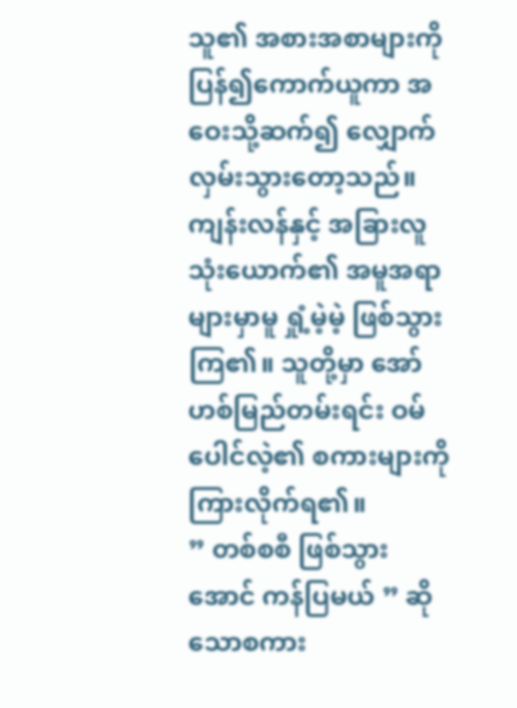သူ၏ အစားအစာများကို ပြန်၍ကောက်ယူကာ အဝေးသို့ဆက်၍ လျှောက်လှမ်းသွားတော့သည်။
ကျန်းလန်နှင့် အခြားလူသုံးယောက်၏ အမူအရာများမှာမူ ရှုံ့မဲ့မဲ့ ဖြစ်သွားကြ၏။ သူတို့မှာ အော်ဟစ်မြည်တမ်းရင်း ဝမ်ပေါင်လဲ့၏ စကားများကို ကြားလိုက်ရ၏။
” တစ်စစီ ဖြစ်သွားအောင် ကန်ပြမယ် ” ဆိုသောစကား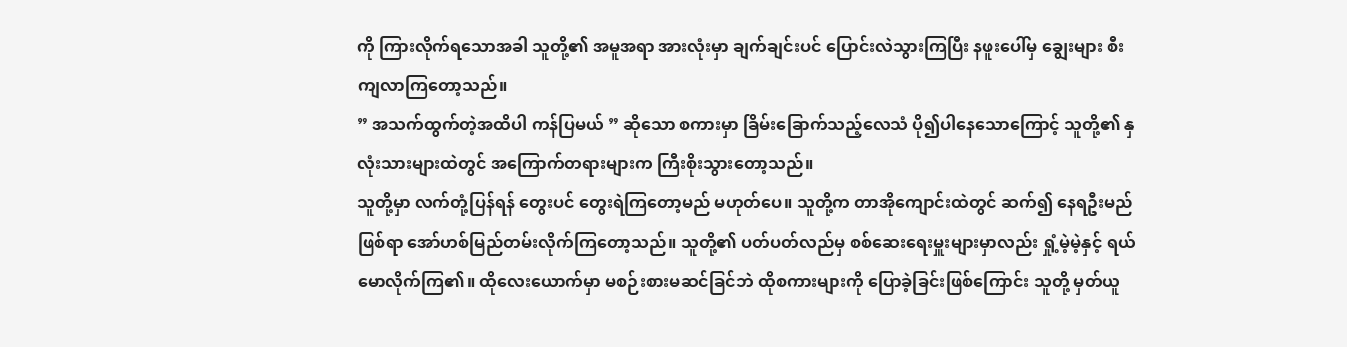ကို ကြားလိုက်ရသောအခါ သူတို့၏ အမူအရာ အားလုံးမှာ ချက်ချင်းပင် ပြောင်းလဲသွားကြပြီး နဖူးပေါ်မှ ချွေးများ စီးကျလာကြတော့သည်။
” အသက်ထွက်တဲ့အထိပါ ကန်ပြမယ် ” ဆိုသော စကားမှာ ခြိမ်းခြောက်သည့်လေသံ ပို၍ပါနေသောကြောင့် သူတို့၏ နှလုံးသားများထဲတွင် အကြောက်တရားများက ကြီးစိုးသွားတော့သည်။
သူတို့မှာ လက်တုံ့ပြန်ရန် တွေးပင် တွေးရဲကြတော့မည် မဟုတ်ပေ။ သူတို့က တာအိုကျောင်းထဲတွင် ဆက်၍ နေရဦးမည်ဖြစ်ရာ အော်ဟစ်မြည်တမ်းလိုက်ကြတော့သည်။ သူတို့၏ ပတ်ပတ်လည်မှ စစ်ဆေးရေးမှူးများမှာလည်း ရှုံ့မဲ့မဲ့နှင့် ရယ်မောလိုက်ကြ၏။ ထိုလေးယောက်မှာ မစဉ်းစားမဆင်ခြင်ဘဲ ထိုစကားများကို ပြောခဲ့ခြင်းဖြစ်ကြောင်း သူတို့ မှတ်ယူ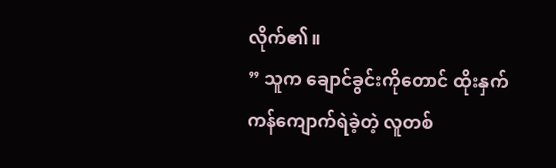လိုက်၏။
” သူက ချောင်ခွင်းကိုတောင် ထိုးနှက်ကန်ကျောက်ရဲခဲ့တဲ့ လူတစ်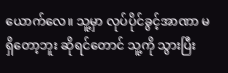ယောက်လေ။ သူ့မှာ လုပ်ပိုင်ခွင့်အာဏာ မရှိတော့ဘူး ဆိုရင်တောင် သူ့ကို သွားပြီး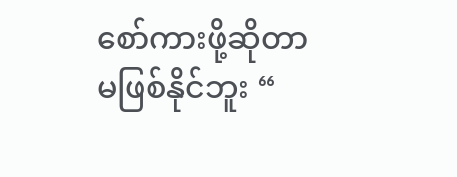စော်ကားဖို့ဆိုတာ မဖြစ်နိုင်ဘူး “